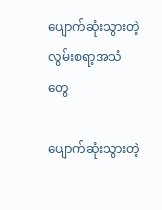ပျောက်ဆုံးသွားတဲ့လွမ်းစရာ့အသံတွေ

ပျောက်ဆုံးသွားတဲ့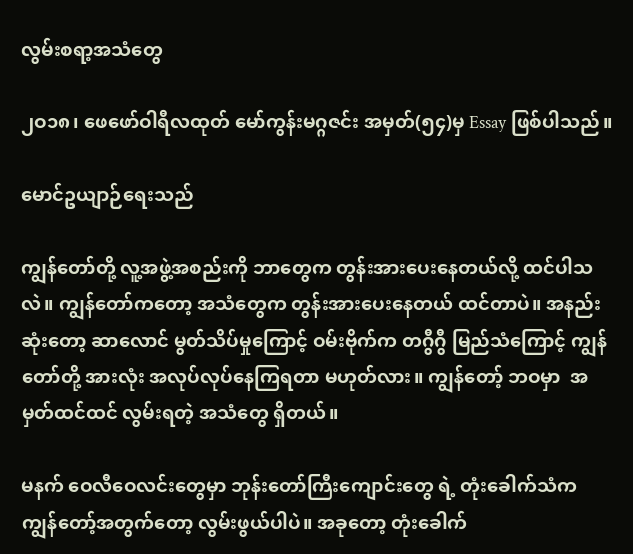လွမ်းစရာ့အသံတွေ

၂ဝ၁၈၊ ဖေဖော်ဝါရီလထုတ် မော်ကွန်းမဂ္ဂဇင်း အမှတ်(၅၄)မှ Essay ဖြစ်ပါသည်။

မောင်ဥယျာဉ်ရေးသည်

ကျွန်တော်တို့ လူ့အဖွဲ့အစည်းကို ဘာတွေက တွန်းအားပေးနေတယ်လို့ ထင်ပါသလဲ။ ကျွန်တော်ကတော့ အသံတွေက တွန်းအားပေးနေတယ် ထင်တာပဲ။ အနည်းဆုံးတော့ ဆာလောင် မွတ်သိပ်မှုကြောင့် ဝမ်းဗိုက်က တဂွီဂွီ မြည်သံကြောင့် ကျွန်တော်တို့ အားလုံး အလုပ်လုပ်နေကြရတာ မဟုတ်လား။ ကျွန်တော့် ဘဝမှာ  အမှတ်ထင်ထင် လွမ်းရတဲ့ အသံတွေ ရှိတယ်။

မနက် ဝေလီဝေလင်းတွေမှာ ဘုန်းတော်ကြီးကျောင်းတွေ ရဲ့ တုံးခေါက်သံက ကျွန်တော့်အတွက်တော့ လွမ်းဖွယ်ပါပဲ။ အခုတော့ တုံးခေါက်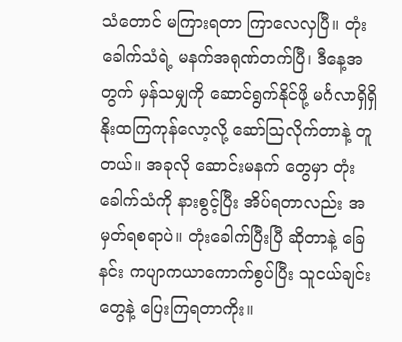သံတောင် မကြားရတာ ကြာလေလှပြီ။ တုံး ခေါက်သံရဲ့ မနက်အရုဏ်တက်ပြီ၊ ဒီနေ့အတွက် မှန်သမျှကို ဆောင်ရွက်နိုင်ဖို့ မင်္ဂလာရှိရှိ နိုးထကြကုန်လော့လို့ ဆော်သြလိုက်တာနဲ့ တူတယ်။ အခုလို ဆောင်းမနက် တွေမှာ တုံးခေါက်သံကို နားစွင့်ပြီး အိပ်ရတာလည်း အမှတ်ရစရာပဲ။ တုံးခေါက်ပြီးပြီ ဆိုတာနဲ့ ခြေနင်း ကပျာကယာကောက်စွပ်ပြီး သူငယ်ချင်းတွေနဲ့ ပြေးကြရတာကိုး။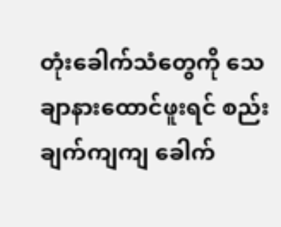တုံးခေါက်သံတွေကို သေ ချာနားထောင်ဖူးရင် စည်းချက်ကျကျ ခေါက်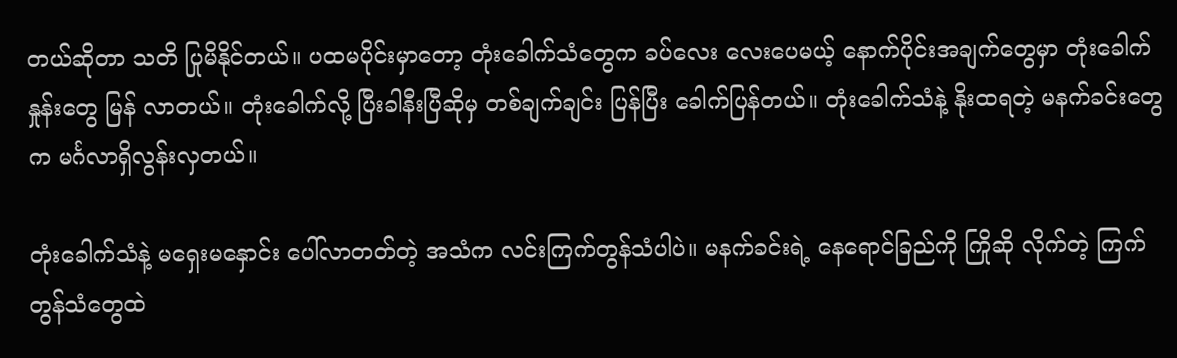တယ်ဆိုတာ သတိ ပြုမိနိုင်တယ်။ ပထမပိုင်းမှာတော့ တုံးခေါက်သံတွေက ခပ်လေး လေးပေမယ့် နောက်ပိုင်းအချက်တွေမှာ တုံးခေါက်နှုန်းတွေ မြန် လာတယ်။ တုံးခေါက်လို့ ပြီးခါနီးပြီဆိုမှ တစ်ချက်ချင်း ပြန်ပြီး ခေါက်ပြန်တယ်။ တုံးခေါက်သံနဲ့ နိုးထရတဲ့ မနက်ခင်းတွေက မင်္ဂလာရှိလွန်းလှတယ်။

တုံးခေါက်သံနဲ့ မရှေးမနှောင်း ပေါ်လာတတ်တဲ့ အသံက လင်းကြက်တွန်သံပါပဲ။ မနက်ခင်းရဲ့ နေရောင်ခြည်ကို ကြိုဆို လိုက်တဲ့ ကြက်တွန်သံတွေထဲ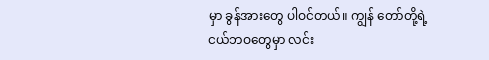မှာ ခွန်အားတွေ ပါဝင်တယ်။ ကျွန် တော်တို့ရဲ့ ငယ်ဘဝတွေမှာ လင်း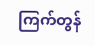ကြက်တွန်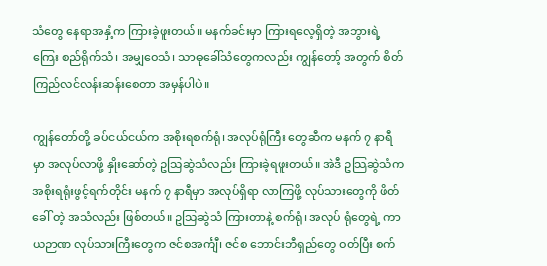သံတွေ နေရာအနှံ့က ကြားခဲ့ဖူးတယ်။ မနက်ခင်းမှာ ကြားရလေ့ရှိတဲ့ အဘွားရဲ့ ကြေး စည်ရိုက်သံ၊ အမျှဝေသံ၊ သာဓုခေါ်သံတွေကလည်း ကျွန်တော့် အတွက် စိတ်ကြည်လင်လန်းဆန်းစေတာ အမှန်ပါပဲ။

ကျွန်တော်တို့ ခပ်ငယ်ငယ်က အစိုးရစက်ရုံ၊ အလုပ်ရုံကြီး တွေဆီက မနက် ၇ နာရီမှာ အလုပ်လာဖို့ နှိုးဆော်တဲ့ ဥသြဆွဲသံလည်း ကြားခဲ့ရဖူးတယ်။ အဲဒီ ဥသြဆွဲသံက အစိုးရရုံးဖွင့်ရက်တိုင်း မနက် ၇ နာရီမှာ အလုပ်ရှိရာ လာကြဖို့ လုပ်သားတွေကို ဖိတ်ခေါ် တဲ့ အသံလည်း ဖြစ်တယ်။ ဥသြဆွဲသံ ကြားတာနဲ့ စက်ရုံ၊ အလုပ် ရုံတွေရဲ့ ကာယဉာဏ လုပ်သားကြီးတွေက ဇင်စအင်္ကျီ၊ ဇင်စ ဘောင်းဘီရှည်တွေ ဝတ်ပြီး စက်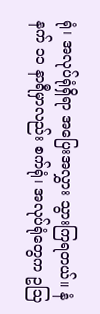ရုံ၊ အလုပ်ရုံရှိရာ အပြေးအလွှား သွားကြရတယ်။ နံနက် ၁၁ နာရီမှာလည်း စက်ရုံ၊ အလုပ်ရုံတွေက ဥသြ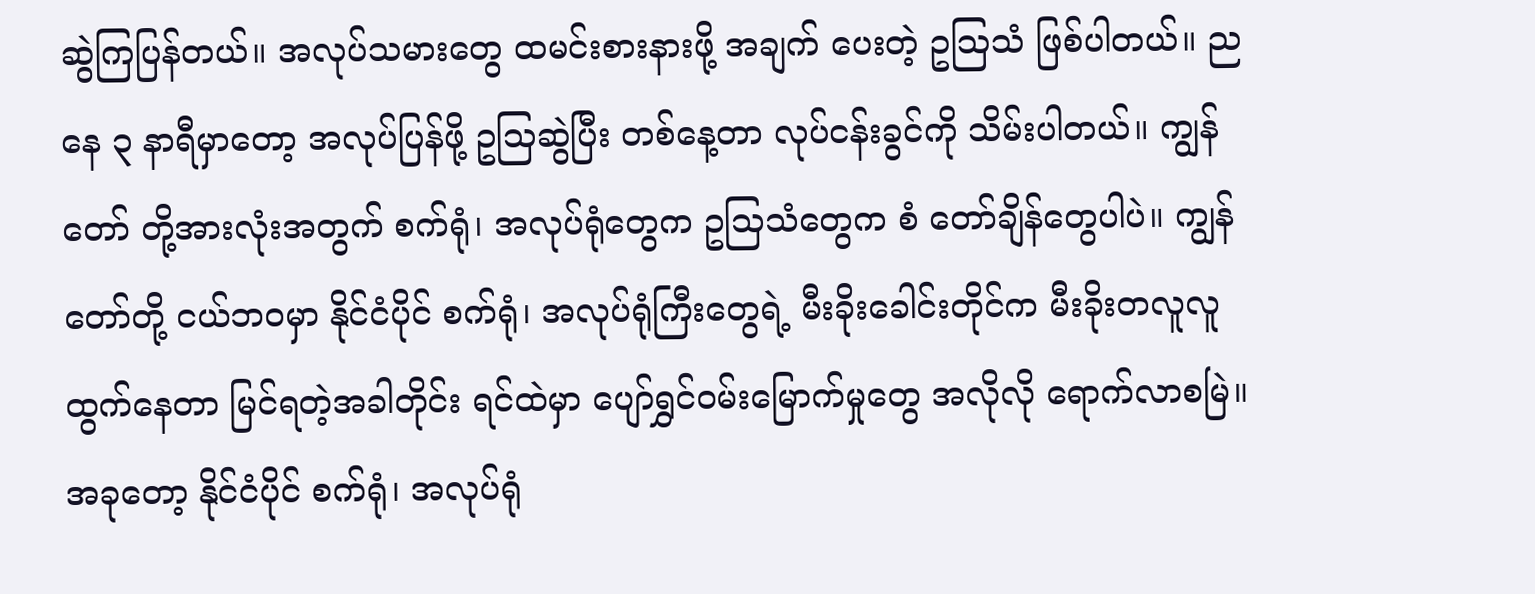ဆွဲကြပြန်တယ်။ အလုပ်သမားတွေ ထမင်းစားနားဖို့ အချက် ပေးတဲ့ ဥသြသံ ဖြစ်ပါတယ်။ ညနေ ၃ နာရီမှာတော့ အလုပ်ပြန်ဖို့ ဥသြဆွဲပြီး တစ်နေ့တာ လုပ်ငန်းခွင်ကို သိမ်းပါတယ်။ ကျွန်တော် တို့အားလုံးအတွက် စက်ရုံ၊ အလုပ်ရုံတွေက ဥသြသံတွေက စံ တော်ချိန်တွေပါပဲ။ ကျွန်တော်တို့ ငယ်ဘဝမှာ နိုင်ငံပိုင် စက်ရုံ၊ အလုပ်ရုံကြီးတွေရဲ့ မီးခိုးခေါင်းတိုင်က မီးခိုးတလူလူ ထွက်နေတာ မြင်ရတဲ့အခါတိုင်း ရင်ထဲမှာ ပျော်ရွှင်ဝမ်းမြောက်မှုတွေ အလိုလို ရောက်လာစမြဲ။ အခုတော့ နိုင်ငံပိုင် စက်ရုံ၊ အလုပ်ရုံ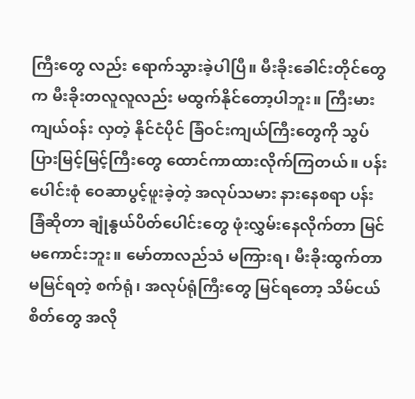ကြီးတွေ လည်း ရောက်သွားခဲ့ပါပြီ။ မီးခိုးခေါင်းတိုင်တွေ က မီးခိုးတလူလူလည်း မထွက်နိုင်တော့ပါဘူး။ ကြီးမားကျယ်ဝန်း လှတဲ့ နိုင်ငံပိုင် ခြံဝင်းကျယ်ကြီးတွေကို သွပ်ပြားမြင့်မြင့်ကြီးတွေ ထောင်ကာထားလိုက်ကြတယ်။ ပန်းပေါင်းစုံ ဝေဆာပွင့်ဖူးခဲ့တဲ့ အလုပ်သမား နားနေစရာ ပန်းခြံဆိုတာ ချုံနွယ်ပိတ်ပေါင်းတွေ ဖုံးလွှမ်းနေလိုက်တာ မြင်မကောင်းဘူး။ မော်တာလည်သံ မကြားရ၊ မီးခိုးထွက်တာ မမြင်ရတဲ့ စက်ရုံ၊ အလုပ်ရုံကြီးတွေ မြင်ရတော့ သိမ်ငယ်စိတ်တွေ အလို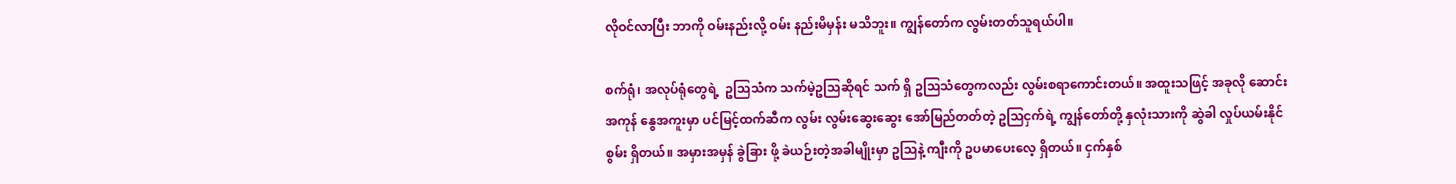လိုဝင်လာပြီး ဘာကို ဝမ်းနည်းလို့ ဝမ်း နည်းမိမှန်း မသိဘူး။ ကျွန်တော်က လွမ်းတတ်သူရယ်ပါ။

စက်ရုံ၊ အလုပ်ရုံတွေရဲ့  ဥသြသံက သက်မဲ့ဥသြဆိုရင် သက် ရှိ ဥသြသံတွေကလည်း လွမ်းစရာကောင်းတယ်။ အထူးသဖြင့် အခုလို ဆောင်းအကုန် နွေအကူးမှာ ပင်မြင့်ထက်ဆီက လွမ်း လွမ်းဆွေးဆွေး အော်မြည်တတ်တဲ့ ဥသြငှက်ရဲ့ ကျွန်တော်တို့ နှလုံးသားကို ဆွဲခါ လှုပ်ယမ်းနိုင်စွမ်း ရှိတယ်။ အမှားအမှန် ခွဲခြား ဖို့ ခဲယဉ်းတဲ့အခါမျိုးမှာ ဥသြနဲ့ ကျီးကို ဥပမာပေးလေ့ ရှိတယ်။ ငှက်နှစ်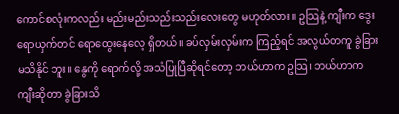ကောင်စလုံးကလည်း မည်းမည်းသည်းသည်းလေးတွေ မဟုတ်လား။ ဥသြနဲ့ ကျီးက ဒွေးရောယှက်တင် ရောထွေးနေလေ့ ရှိတယ်။ ခပ်လှမ်းလှမ်းက ကြည့်ရင် အလွယ်တကူ ခွဲခြားမသိနိုင် ဘူး။ နွေကို ရောက်လို့ အသံပြုပြီဆိုရင်တော့ ဘယ်ဟာက ဥသြ၊ ဘယ်ဟာက ကျီးဆိုတာ ခွဲခြားသိ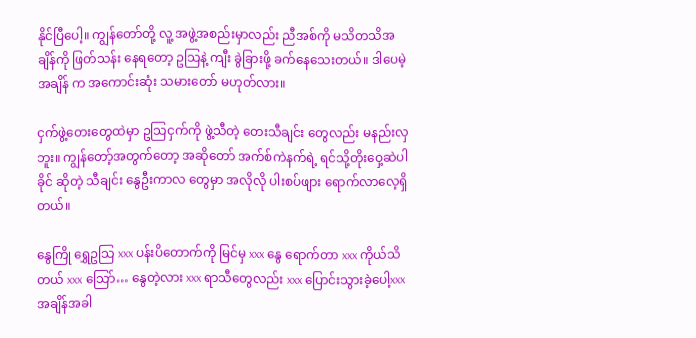နိုင်ပြီပေါ့။ ကျွန်တော်တို့ လူ့ အဖွဲ့အစည်းမှာလည်း ညီအစ်ကို မသိတသိအချိန်ကို ဖြတ်သန်း နေရတော့ ဥသြနဲ့ ကျီး ခွဲခြားဖို့ ခက်နေသေးတယ်။ ဒါပေမဲ့ အချိန် က အကောင်းဆုံး သမားတော် မဟုတ်လား။

ငှက်ဖွဲ့တေးတွေထဲမှာ ဥသြငှက်ကို ဖွဲ့သီတဲ့ တေးသီချင်း တွေလည်း မနည်းလှဘူး။ ကျွန်တော့်အတွက်တော့ အဆိုတော် အက်စ်ကဲနက်ရဲ့ ရင်သို့တိုးဝှေ့ဆဲပါ ခိုင် ဆိုတဲ့ သီချင်း နွေဦးကာလ တွေမှာ အလိုလို ပါးစပ်ဖျား ရောက်လာလေ့ရှိတယ်။

နွေကြို ရွှေဥသြ xxx ပန်းပိတောက်ကို မြင်မှ xxx နွေ ရောက်တာ xxx ကိုယ်သိတယ် xxx သြော်… နွေတဲ့လား xxx ရာသီတွေလည်း xxx ပြောင်းသွားခဲ့ပေါ့xxx  အချိန်အခါ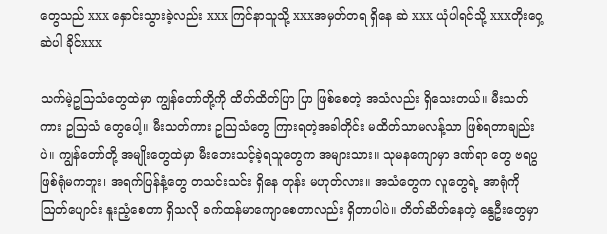တွေသည် xxx နှောင်းသွားခဲ့လည်း xxx ကြင်နာသူသို့ xxxအမှတ်တရ ရှိနေ ဆဲ xxx ယုံပါရင်သို့ xxxတိုးဝှေ့ဆဲပါ ခိုင်xxx

သက်မဲ့ဥသြသံတွေထဲမှာ ကျွန်တော်တို့ကို ထိတ်ထိတ်ပြာ ပြာ ဖြစ်စေတဲ့ အသံလည်း ရှိသေးတယ်။ မီးသတ်ကား ဥသြသံ တွေပေါ့။ မီးသတ်ကား ဥသြသံတွေ ကြားရတဲ့အခါတိုင်း မထိတ်သာမလန့်သာ ဖြစ်ရတာချည်းပဲ။ ကျွန်တော်တို့ အမျိုးတွေထဲမှာ မီးဘေးသင့်ခဲ့ရသူတွေက အများသား။ သုမနကျောမှာ ဒဏ်ရာ တွေ ဗရပွ ဖြစ်ရုံမကဘူး၊ အရက်ပြန်နံ့တွေ တသင်းသင်း ရှိနေ တုန်း မဟုတ်လား။ အသံတွေက လူတွေရဲ့ အာရုံကို ဩတ်ပျောင်း နူးညံ့စေတာ ရှိသလို ခက်ထန်မာကျောစေတာလည်း ရှိတာပါပဲ။ တိတ်ဆိတ်နေတဲ့ နွေဦးတွေမှာ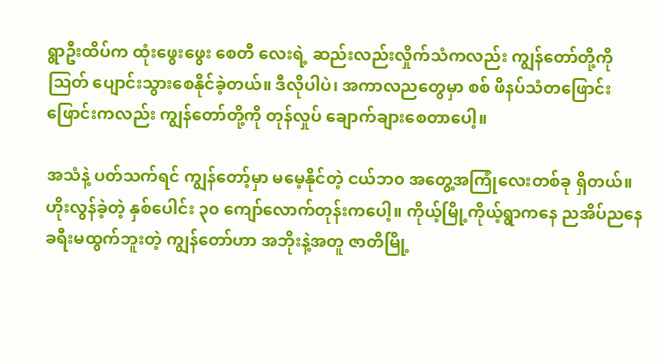ရွာဦးထိပ်က ထုံးဖွေးဖွေး စေတီ လေးရဲ့ ဆည်းလည်းလှိုက်သံကလည်း ကျွန်တော်တို့ကို ဩတ် ပျောင်းသွားစေနိုင်ခဲ့တယ်။ ဒီလိုပါပဲ၊ အကာလညတွေမှာ စစ် ဖိနပ်သံတဖြောင်းဖြောင်းကလည်း ကျွန်တော်တို့ကို တုန်လှုပ် ချောက်ချားစေတာပေါ့။

အသံနဲ့ ပတ်သက်ရင် ကျွန်တော့်မှာ မမေ့နိုင်တဲ့ ငယ်ဘ၀ အတွေ့အကြုံလေးတစ်ခု ရှိတယ်။ ဟိုးလွန်ခဲ့တဲ့ နှစ်ပေါင်း ၃၀ ကျော်လောက်တုန်းကပေါ့။ ကိုယ့်မြို့ကိုယ့်ရွာကနေ ညအိပ်ညနေ ခရီးမထွက်ဘူးတဲ့ ကျွန်တော်ဟာ အဘိုးနဲ့အတူ ဇာတိမြို့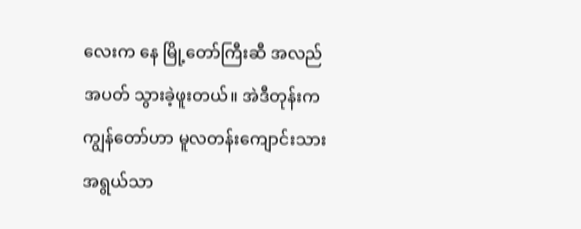လေးက နေ မြို့တော်ကြီးဆီ အလည်အပတ် သွားခဲ့ဖူးတယ်။ အဲဒီတုန်းက ကျွန်တော်ဟာ မူလတန်းကျောင်းသားအရွယ်သာ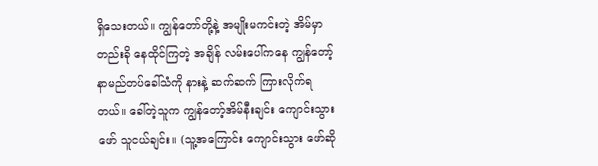ရှိသေးတယ်။ ကျွန်တော်တို့နဲ့ အမျိုးမကင်းတဲ့ အိမ်မှာ တည်းခို နေထိုင်ကြတဲ့ အချိန် လမ်းပေါ်ကနေ ကျွန်တော့်နာမည်တပ်ခေါ်သံကို နားနဲ့ ဆက်ဆက် ကြားလိုက်ရတယ်။ ခေါ်တဲ့သူက ကျွန်တော့်အိမ်နီးချင်း ကျောင်းသွားဖော် သူငယ်ချင်း။ (သူ့အကြောင်း ကျောင်းသွား ဖော်ဆို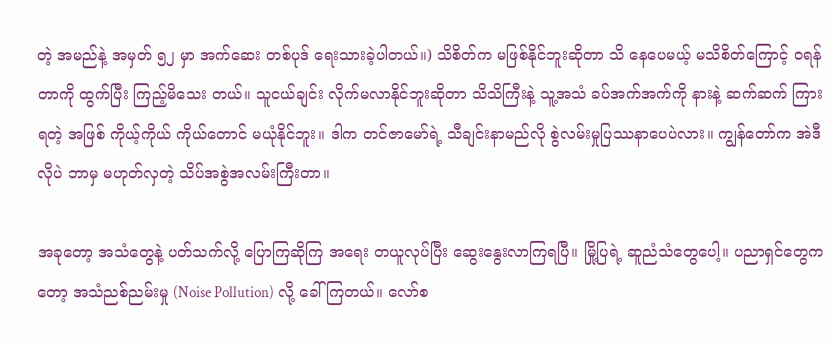တဲ့ အမည်နဲ့ အမှတ် ၅၂ မှာ အက်ဆေး တစ်ပုဒ် ရေးသားခဲ့ပါတယ်။) သိစိတ်က မဖြစ်နိုင်ဘူးဆိုတာ သိ နေပေမယ့် မသိစိတ်ကြောင့် ဝရန်တာကို ထွက်ပြီး ကြည့်မိသေး တယ်။ သူငယ်ချင်း လိုက်မလာနိုင်ဘူးဆိုတာ သိသိကြီးနဲ့ သူ့အသံ ခပ်အက်အက်ကို နားနဲ့ ဆက်ဆက် ကြားရတဲ့ အဖြစ် ကိုယ့်ကိုယ် ကိုယ်တောင် မယုံနိုင်ဘူး။ ဒါက တင်ဇာမော်ရဲ့ သီချင်းနာမည်လို စွဲလမ်းမှုပြဿနာပေပဲလား။ ကျွန်တော်က အဲဒီလိုပဲ ဘာမှ မဟုတ်လှတဲ့ သိပ်အစွဲအလမ်းကြီးတာ။

အခုတော့ အသံတွေနဲ့ ပတ်သက်လို့ ပြောကြဆိုကြ အရေး တယူလုပ်ပြီး ဆွေးနွေးလာကြရပြီ။ မြို့ပြရဲ့ ဆူညံသံတွေပေါ့။ ပညာရှင်တွေကတော့ အသံညစ်ညမ်းမှု (Noise Pollution) လို့ ခေါ်ကြတယ်။ လော်စ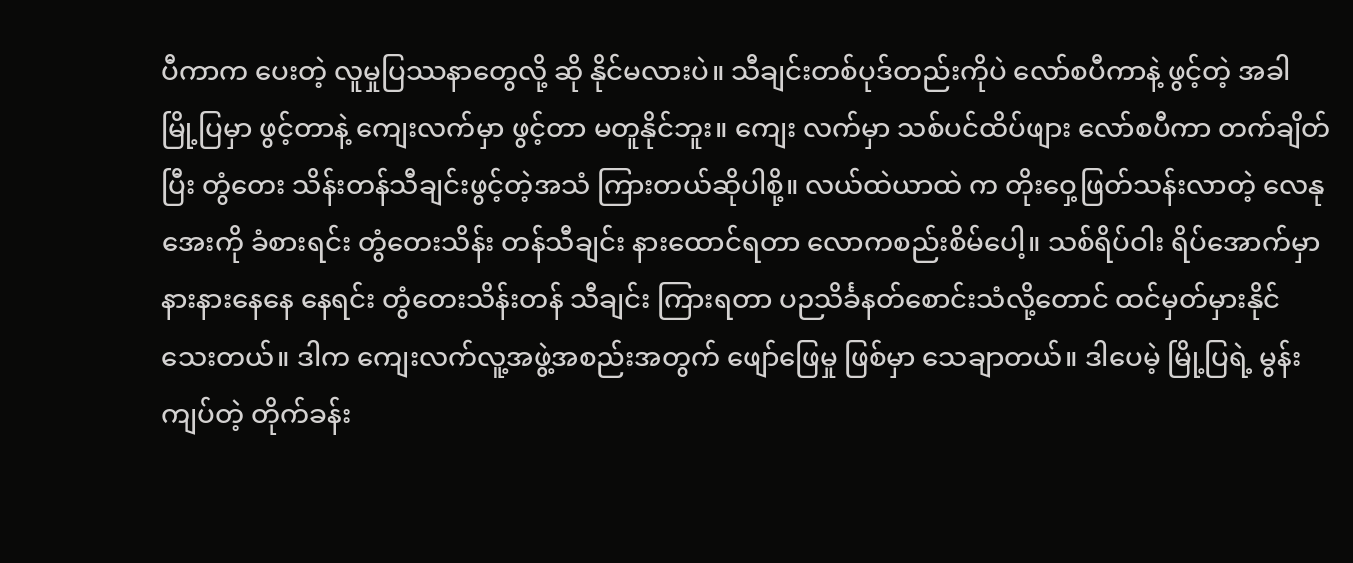ပီကာက ပေးတဲ့ လူမှုပြဿနာတွေလို့ ဆို နိုင်မလားပဲ။ သီချင်းတစ်ပုဒ်တည်းကိုပဲ လော်စပီကာနဲ့ ဖွင့်တဲ့ အခါ မြို့ပြမှာ ဖွင့်တာနဲ့ ကျေးလက်မှာ ဖွင့်တာ မတူနိုင်ဘူး။ ကျေး လက်မှာ သစ်ပင်ထိပ်ဖျား လော်စပီကာ တက်ချိတ်ပြီး တွံတေး သိန်းတန်သီချင်းဖွင့်တဲ့အသံ ကြားတယ်ဆိုပါစို့။ လယ်ထဲယာထဲ က တိုးဝှေ့ဖြတ်သန်းလာတဲ့ လေနုအေးကို ခံစားရင်း တွံတေးသိန်း တန်သီချင်း နားထောင်ရတာ လောကစည်းစိမ်ပေါ့။ သစ်ရိပ်ဝါး ရိပ်အောက်မှာ နားနားနေနေ နေရင်း တွံတေးသိန်းတန် သီချင်း ကြားရတာ ပဉသိင်္ခနတ်စောင်းသံလို့တောင် ထင်မှတ်မှားနိုင် သေးတယ်။ ဒါက ကျေးလက်လူ့အဖွဲ့အစည်းအတွက် ဖျော်ဖြေမှု ဖြစ်မှာ သေချာတယ်။ ဒါပေမဲ့ မြို့ပြရဲ့ မွန်းကျပ်တဲ့ တိုက်ခန်း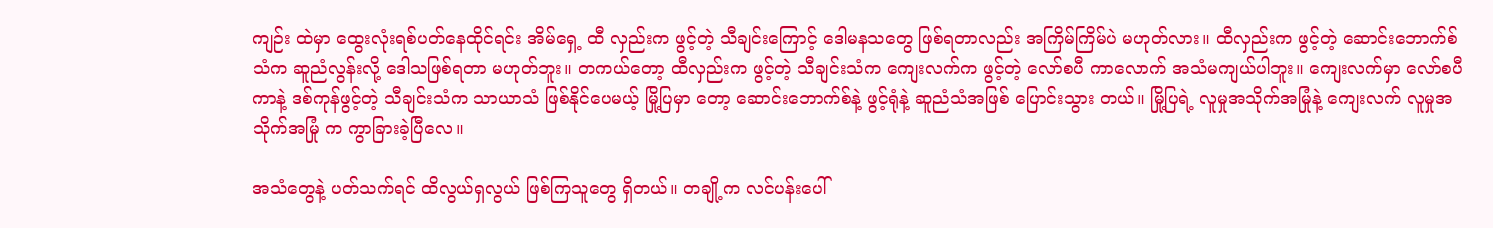ကျဉ်း ထဲမှာ ထွေးလုံးရစ်ပတ်နေထိုင်ရင်း အိမ်ရှေ့ ထီ လှည်းက ဖွင့်တဲ့ သီချင်းကြောင့် ဒေါမနသတွေ ဖြစ်ရတာလည်း အကြိမ်ကြိမ်ပဲ မဟုတ်လား။ ထီလှည်းက ဖွင့်တဲ့ ဆောင်းဘောက်စ် သံက ဆူညံလွန်းလို့ ဒေါသဖြစ်ရတာ မဟုတ်ဘူး။ တကယ်တော့ ထီလှည်းက ဖွင့်တဲ့ သီချင်းသံက ကျေးလက်က ဖွင့်တဲ့ လော်စပီ ကာလောက် အသံမကျယ်ပါဘူး။ ကျေးလက်မှာ လော်စပီကာနဲ့ ဒစ်ကုန်ဖွင့်တဲ့ သီချင်းသံက သာယာသံ ဖြစ်နိုင်ပေမယ့် မြို့ပြမှာ တော့ ဆောင်းဘောက်စ်နဲ့ ဖွင့်ရုံနဲ့ ဆူညံသံအဖြစ် ပြောင်းသွား တယ်။ မြို့ပြရဲ့ လူမှုအသိုက်အမြုံနဲ့ ကျေးလက် လူမှုအသိုက်အမြုံ က ကွာခြားခဲ့ပြီလေ။

အသံတွေနဲ့ ပတ်သက်ရင် ထိလွယ်ရှလွယ် ဖြစ်ကြသူတွေ ရှိတယ်။ တချို့က လင်ပန်းပေါ်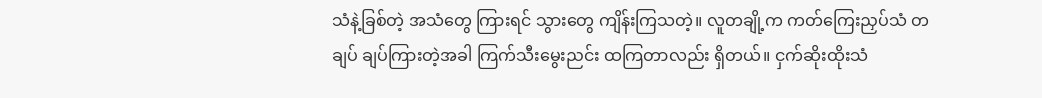သံနဲ့ခြစ်တဲ့ အသံတွေ ကြားရင် သွားတွေ ကျိန်းကြသတဲ့။ လူတချို့က ကတ်ကြေးညှပ်သံ တချပ် ချပ်ကြားတဲ့အခါ ကြက်သီးမွေးညင်း ထကြတာလည်း ရှိတယ်။ ငှက်ဆိုးထိုးသံ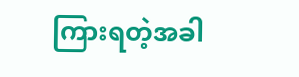ကြားရတဲ့အခါ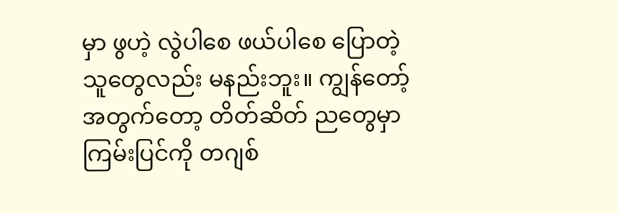မှာ ဖွဟဲ့ လွဲပါစေ ဖယ်ပါစေ ပြောတဲ့ သူတွေလည်း မနည်းဘူး။ ကျွန်တော့်အတွက်တော့ တိတ်ဆိတ် ညတွေမှာ ကြမ်းပြင်ကို တဂျစ်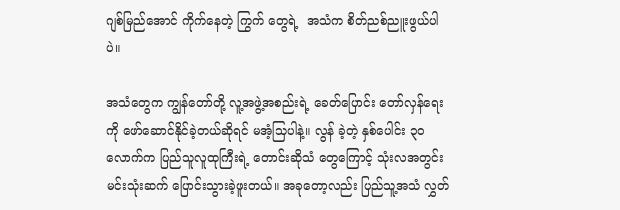ဂျစ်မြည်အောင် ကိုက်နေတဲ့ ကြွက် တွေရဲ့  အသံက စိတ်ညစ်ညူးဖွယ်ပါပဲ။

အသံတွေက ကျွန်တော်တို့ လူ့အဖွဲ့အစည်းရဲ့ ခေတ်ပြောင်း တော်လှန်ရေးကို ဖော်ဆောင်နိုင်ခဲ့တယ်ဆိုရင် မအံ့သြပါနဲ့။ လွန် ခဲ့တဲ့ နှစ်ပေါင်း ၃၀ လောက်က ပြည်သူလူထုကြီးရဲ့ တောင်းဆိုသံ တွေကြောင့် သုံးလအတွင်း မင်းသုံးဆက် ပြောင်းသွားခဲ့ဖူးတယ်။ အခုတော့လည်း ပြည်သူ့အသံ လွှတ်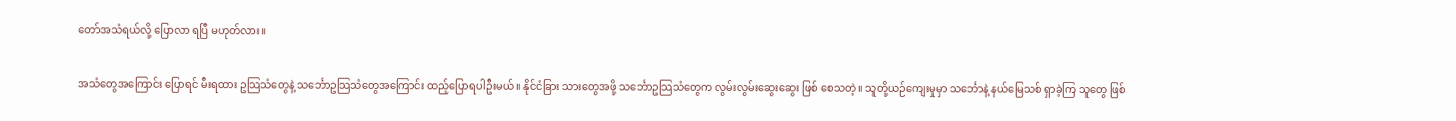တော်အသံရယ်လို့ ပြောလာ ရပြီ မဟုတ်လား။

အသံတွေအကြောင်း ပြောရင် မီးရထား ဥသြသံတွေနဲ့ သင်္ဘောဥသြသံတွေအကြောင်း ထည့်ပြောရပါဦးမယ်။ နိုင်ငံခြား သားတွေအဖို့ သင်္ဘောဥသြသံတွေက လွမ်းလွမ်းဆွေးဆွေး ဖြစ် စေသတဲ့။ သူတို့ယဉ်ကျေးမှုမှာ သင်္ဘောနဲ့ နယ်မြေသစ် ရှာခဲ့ကြ သူတွေ ဖြစ်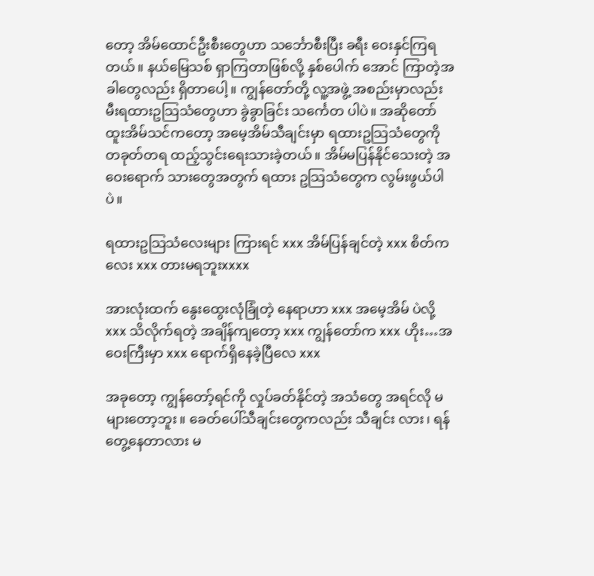တော့ အိမ်ထောင်ဦးစီးတွေဟာ သင်္ဘောစီးပြီး ခရီး ဝေးနှင်ကြရတယ်။ နယ်မြေသစ် ရှာကြတာဖြစ်လို့ နှစ်ပေါက် အောင် ကြာတဲ့အခါတွေလည်း ရှိတာပေါ့။ ကျွန်တော်တို့ လူ့အဖွဲ့ အစည်းမှာလည်း မီးရထားဥသြသံတွေဟာ ခွဲခွာခြင်း သင်္ကေတ ပါပဲ။ အဆိုတော် ထူးအိမ်သင်ကတော့ အမေ့အိမ်သီချင်းမှာ ရထားဥသြသံတွေကို တခုတ်တရ ထည့်သွင်းရေးသားခဲ့တယ်။ အိမ်မပြန်နိုင်သေးတဲ့ အဝေးရောက် သားတွေအတွက် ရထား ဥသြသံတွေက လွမ်းဖွယ်ပါပဲ။

ရထားဥသြသံလေးများ ကြားရင် xxx အိမ်ပြန်ချင်တဲ့ xxx စိတ်ကလေး xxx တားမရဘူးxxxx

အားလုံးထက် နွေးထွေးလုံခြုံတဲ့ နေရာဟာ xxx အမေ့အိမ် ပဲလို့ xxx သိလိုက်ရတဲ့ အချိန်ကျတော့ xxx ကျွန်တော်က xxx ဟိုး…အဝေးကြီးမှာ xxx ရောက်ရှိနေခဲ့ပြီလေ xxx

အခုတော့ ကျွန်တော့်ရင်ကို လှုပ်ခတ်နိုင်တဲ့ အသံတွေ အရင်လို မများတော့ဘူး။ ခေတ်ပေါ်သီချင်းတွေကလည်း သီချင်း လား၊ ရန်တွေ့နေတာလား မ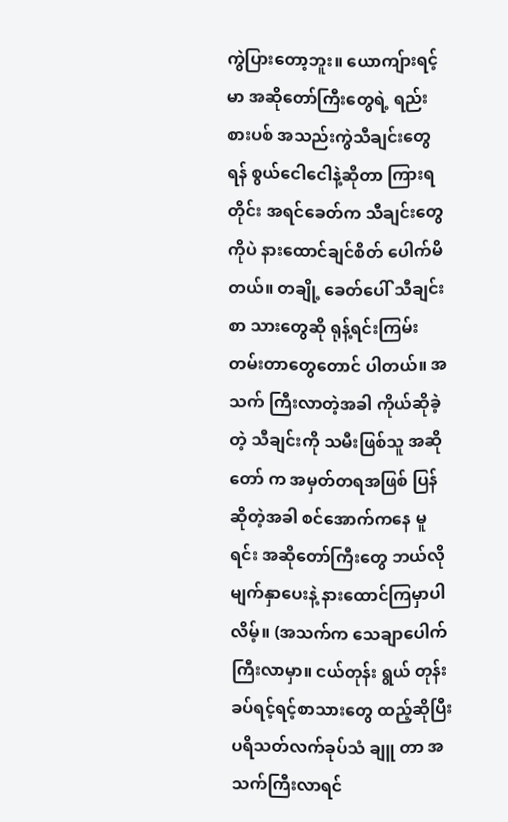ကွဲပြားတော့ဘူး။ ယောကျ်ားရင့်မာ အဆိုတော်ကြီးတွေရဲ့ ရည်းစားပစ် အသည်းကွဲသီချင်းတွေ ရန် စွယ်ငေါငေါနဲ့ဆိုတာ ကြားရတိုင်း အရင်ခေတ်က သီချင်းတွေကိုပဲ နားထောင်ချင်စိတ် ပေါက်မိတယ်။ တချို့ ခေတ်ပေါ် သီချင်းစာ သားတွေဆို ရုန့်ရင်းကြမ်းတမ်းတာတွေတောင် ပါတယ်။ အသက် ကြီးလာတဲ့အခါ ကိုယ်ဆိုခဲ့တဲ့ သီချင်းကို သမီးဖြစ်သူ အဆိုတော် က အမှတ်တရအဖြစ် ပြန်ဆိုတဲ့အခါ စင်အောက်ကနေ မူရင်း အဆိုတော်ကြီးတွေ ဘယ်လိုမျက်နှာပေးနဲ့ နားထောင်ကြမှာပါ လိမ့်။ (အသက်က သေချာပေါက်ကြီးလာမှာ။ ငယ်တုန်း ရွယ် တုန်း ခပ်ရင့်ရင့်စာသားတွေ ထည့်ဆိုပြီး ပရိသတ်လက်ခုပ်သံ ချူ တာ အသက်ကြီးလာရင်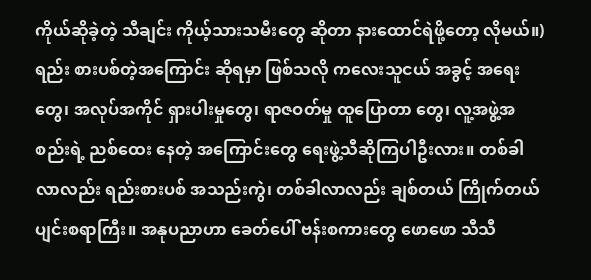ကိုယ်ဆိုခဲ့တဲ့ သီချင်း ကိုယ့်သားသမီးတွေ ဆိုတာ နားထောင်ရဲဖို့တော့ လိုမယ်။) ရည်း စားပစ်တဲ့အကြောင်း ဆိုရမှာ ဖြစ်သလို ကလေးသူငယ် အခွင့် အရေးတွေ၊ အလုပ်အကိုင် ရှားပါးမှုတွေ၊ ရာဇဝတ်မှု ထူပြောတာ တွေ၊ လူ့အဖွဲ့အစည်းရဲ့ ညစ်ထေး နေတဲ့ အကြောင်းတွေ ရေးဖွဲ့သီဆိုကြပါဦးလား။ တစ်ခါလာလည်း ရည်းစားပစ် အသည်းကွဲ၊ တစ်ခါလာလည်း ချစ်တယ် ကြိုက်တယ် ပျင်းစရာကြီး။ အနုပညာဟာ ခေတ်ပေါ် ဗန်းစကားတွေ ဖောဖော သီသီ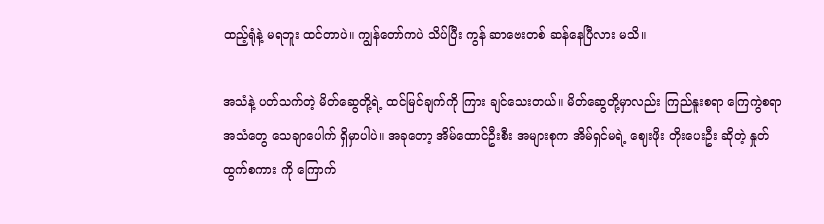ထည့်ရုံနဲ့ မရဘူး ထင်တာပဲ။ ကျွန်တော်ကပဲ သိပ်ပြီး ကွန် ဆာဗေးတစ် ဆန်နေပြီလား မသိ။

အသံနဲ့ ပတ်သက်တဲ့ မိတ်ဆွေတို့ရဲ့ ထင်မြင်ချက်ကို ကြား ချင်သေးတယ်။ မိတ်ဆွေတို့မှာလည်း ကြည်နူးစရာ ကြေကွဲစရာ အသံတွေ သေချာပေါက် ရှိမှာပါပဲ။ အခုတော့ အိမ်ထောင်ဦးစီး အများစုက အိမ်ရှင်မရဲ့ ဈေးဖိုး တိုးပေးဦး ဆိုတဲ့ နှုတ်ထွက်စကား ကို ကြောက်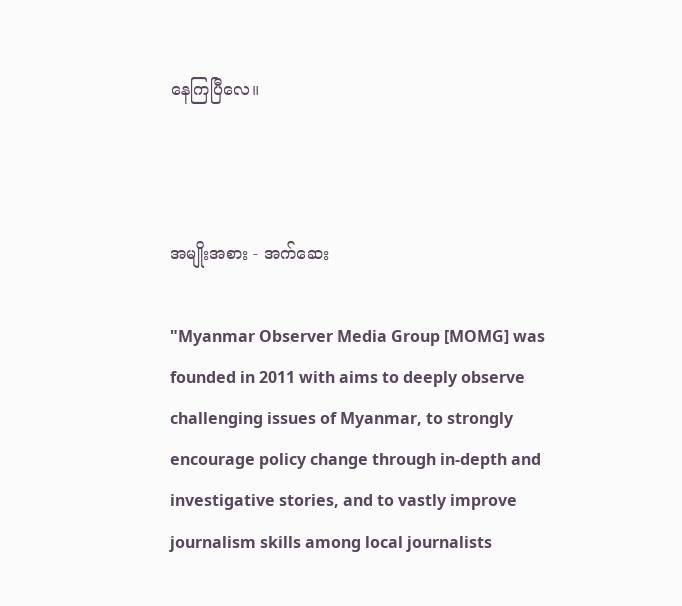နေကြပြီလေ။



အမျိုးအစား - အက်ဆေး

"Myanmar Observer Media Group [MOMG] was founded in 2011 with aims to deeply observe challenging issues of Myanmar, to strongly encourage policy change through in-depth and investigative stories, and to vastly improve journalism skills among local journalists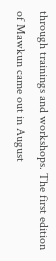through trainings and workshops. The first edition of Mawkun came out in August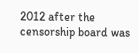2012 after the censorship board was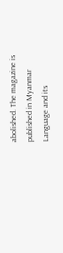abolished. The magazine is published in Myanmar Language and its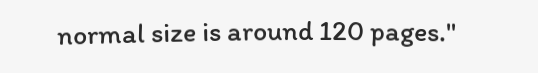normal size is around 120 pages."